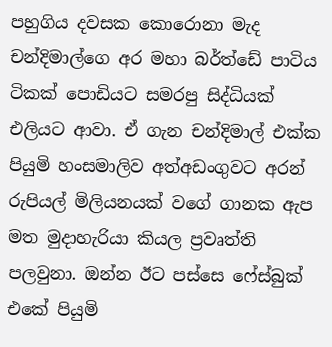පහුගිය දවසක කොරොනා මැද චන්දිමාල්ගෙ අර මහා බර්ත්ඩේ පාටිය ටිකක් පොඩියට සමරපු සිද්ධියක් එලියට ආවා. ඒ ගැන චන්දිමාල් එක්ක පියුමි හංසමාලිව අත්අඩංගුවට අරන් රුපියල් මිලියනයක් වගේ ගානක ඇප මත මුදාහැරියා කියල ප්‍රවෘත්ති පලවුනා. ඔන්න ඊට පස්සෙ ෆේස්බුක් එකේ පියුමි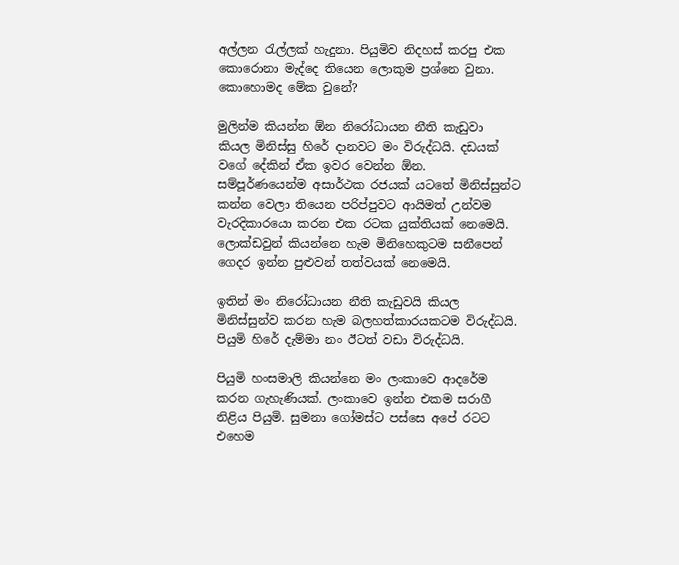අල්ලන රැල්ලක් හැදුනා. පියුමිව නිදහස් කරපු එක කොරොනා මැද්දෙ තියෙන ලොකුම ප්‍රශ්නෙ වුනා. කොහොමද මේක වුනේ?

මුලින්ම කියන්න ඕන නිරෝධායන නීති කැඩුවා කියල මිනිස්සු හිරේ දානවට මං විරුද්ධයි. දඩයක් වගේ දේකින් ඒක ඉවර වෙන්න ඕන. සම්පූර්ණයෙන්ම අසාර්ථක රජයක් යටතේ මිනිස්සුන්ට කන්න වෙලා තියෙන පරිප්පුවට ආයිමත් උන්වම වැරදිකාරයො කරන එක රටක යුක්තියක් නෙමෙයි. ලොක්ඩවුන් කියන්නෙ හැම මිනිහෙකුටම සනීපෙන් ගෙදර ඉන්න පුළුවන් තත්වයක් නෙමෙයි.

ඉතින් මං නිරෝධායන නීති කැඩුවයි කියල මිනිස්සුන්ව කරන හැම බලහත්කාරයකටම විරුද්ධයි. පියුමි හිරේ දැම්මා නං ඊටත් වඩා විරුද්ධයි.

පියුමි හංසමාලි කියන්නෙ මං ලංකාවෙ ආදරේම කරන ගැහැණියක්. ලංකාවෙ ඉන්න එකම සරාගී නිළිය පියුමි. සුමනා ගෝමස්ට පස්සෙ අපේ රටට එහෙම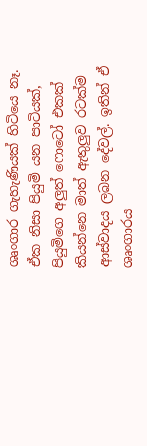ශෘංගාර ගැහැණියක් හිටියෙ නෑ. ඒක නිසා පියුමි යන පාටියක්, පියුමිගෙ අලුත් ෆොටෝ එකක් කියන්නෙ මාත් ඇතුලුව රටක්ම ආස්වාදය ලබන දේවල්. ඉතින් ඒ ශෘංගාරය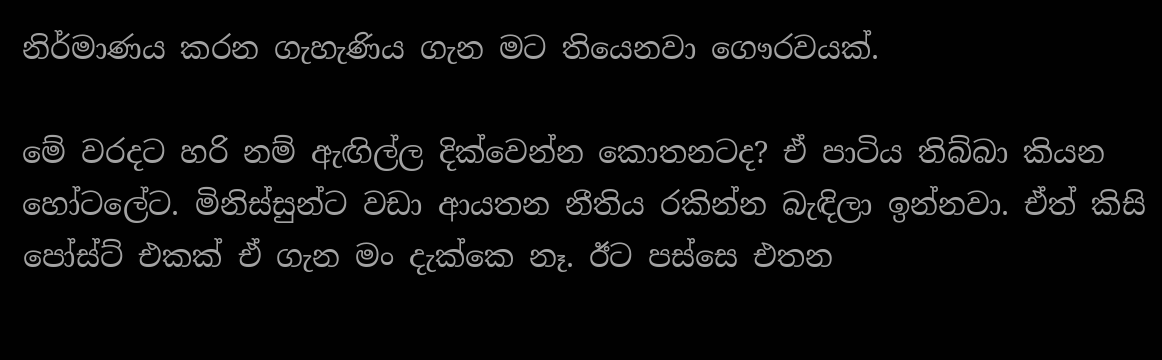නිර්මාණය කරන ගැහැණිය ගැන මට තියෙනවා ගෞරවයක්.

මේ වරදට හරි නම් ඇඟිල්ල දික්වෙන්න කොතනටද? ඒ පාටිය තිබ්බා කියන හෝටලේට. මිනිස්සුන්ට වඩා ආයතන නීතිය රකින්න බැඳිලා ඉන්නවා. ඒත් කිසි පෝස්ට් එකක් ඒ ගැන මං දැක්කෙ නෑ. ඊට පස්සෙ එතන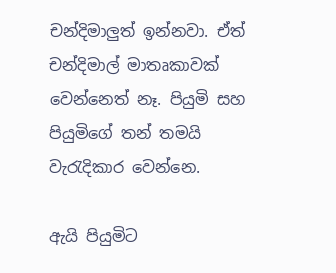චන්දිමාලුත් ඉන්නවා. ඒත් චන්දිමාල් මාතෘකාවක් වෙන්නෙත් නෑ. පියුමි සහ පියුමිගේ තන් තමයි වැරැදිකාර වෙන්නෙ.

ඇයි පියුමිට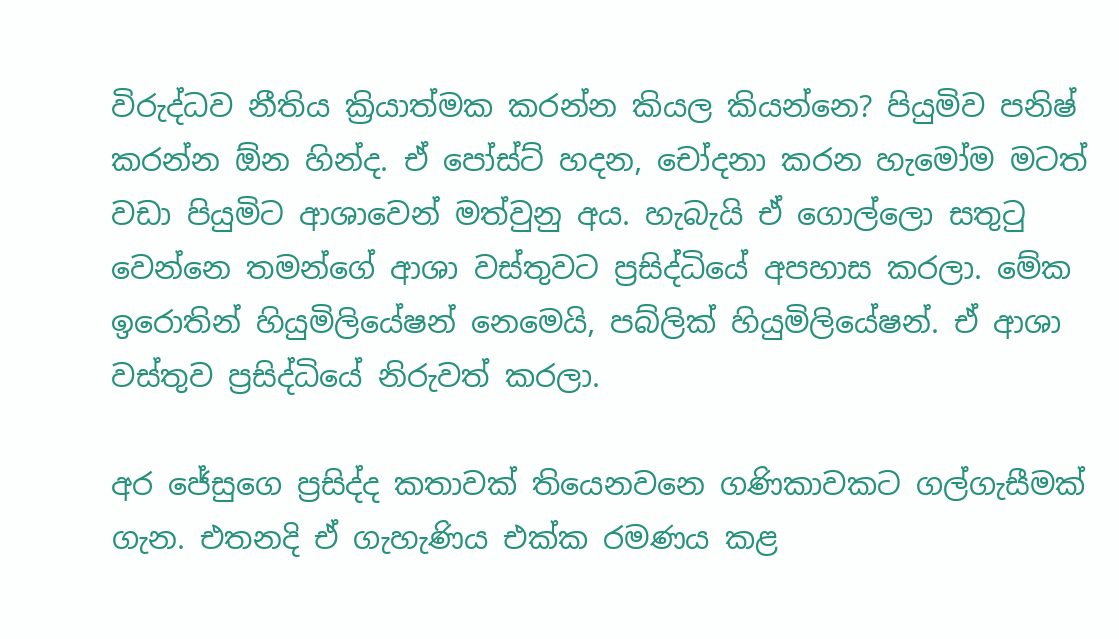විරුද්ධව නීතිය ක්‍රියාත්මක කරන්න කියල කියන්නෙ? පියුමිව පනිෂ් කරන්න ඕන හින්ද. ඒ පෝස්ට් හදන, චෝදනා කරන හැමෝම මටත් වඩා පියුමිට ආශාවෙන් මත්වුනු අය. හැබැයි ඒ ගොල්ලො සතුටු වෙන්නෙ තමන්ගේ ආශා වස්තුවට ප්‍රසිද්ධියේ අපහාස කරලා. මේක ඉරොතින් හියුමිලියේෂන් නෙමෙයි, පබ්ලික් හියුමිලියේෂන්. ඒ ආශා වස්තුව ප්‍රසිද්ධියේ නිරුවත් කරලා.

අර ජේසුගෙ ප්‍රසිද්ද කතාවක් තියෙනවනෙ ගණිකාවකට ගල්ගැසීමක් ගැන. එතනදි ඒ ගැහැණිය එක්ක රමණය කළ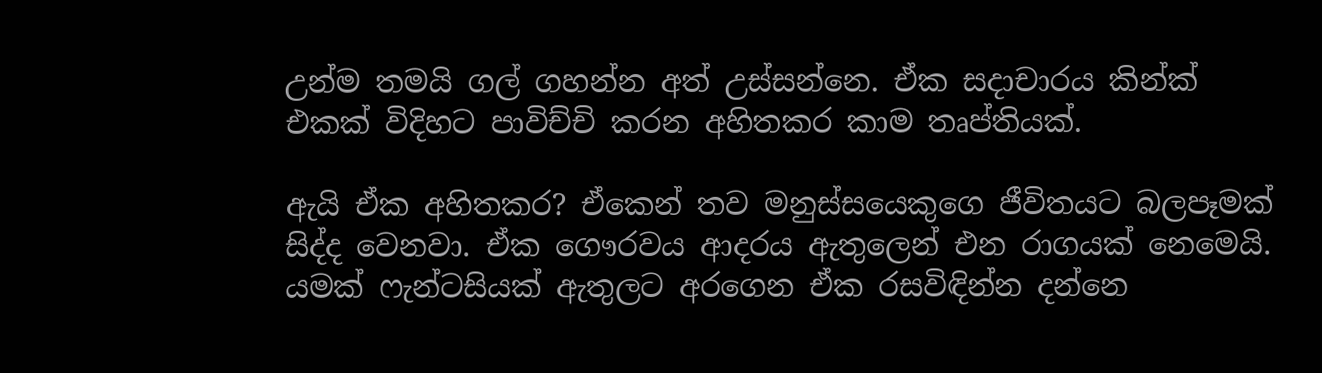උන්ම තමයි ගල් ගහන්න අත් උස්සන්නෙ. ඒක සදාචාරය කින්ක් එකක් විදිහට පාවිච්චි කරන අහිතකර කාම තෘප්තියක්.

ඇයි ඒක අහිතකර? ඒකෙන් තව මනුස්සයෙකුගෙ ජීවිතයට බලපෑමක් සිද්ද වෙනවා. ඒක ගෞරවය ආදරය ඇතුලෙන් එන රාගයක් නෙමෙයි. යමක් ෆැන්ටසියක් ඇතුලට අරගෙන ඒක රසවිඳින්න දන්නෙ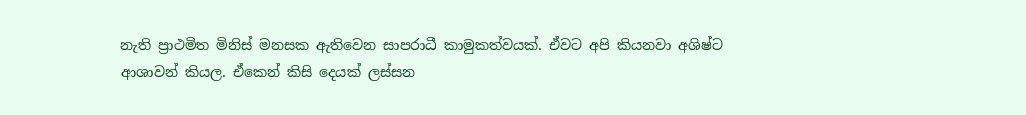නැති ප්‍රාථමිත මිනිස් මනසක ඇතිවෙන සාපරාධී කාමුකත්වයක්. ඒවට අපි කියනවා අශිෂ්ට ආශාවන් කියල. ඒකෙන් කිසි දෙයක් ලස්සන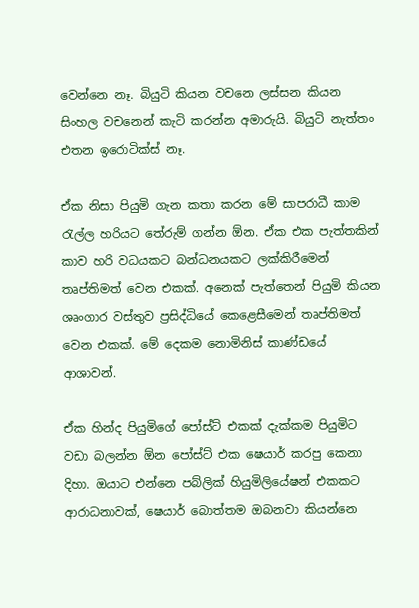වෙන්නෙ නෑ. බියුටි කියන වචනෙ ලස්සන කියන සිංහල වචනෙන් කැටි කරන්න අමාරුයි. බියුටි නැත්තං එතන ඉරොටික්ස් නෑ.

ඒක නිසා පියුමි ගැන කතා කරන මේ සාපරාධී කාම රැල්ල හරියට තේරුම් ගන්න ඕන. ඒක එක පැත්තකින් කාව හරි වධයකට බන්ධනයකට ලක්කිරීමෙන් තෘප්තිමත් වෙන එකක්. අනෙක් පැත්තෙන් පියුමි කියන ශෘංගාර වස්තුව ප්‍රසිද්ධියේ කෙළෙසීමෙන් තෘප්තිමත් වෙන එකක්. මේ දෙකම නොමිනිස් කාණ්ඩයේ ආශාවන්.

ඒක හින්ද පියුමිගේ පෝස්ට් එකක් දැක්කම පියුමිට වඩා බලන්න ඕන පෝස්ට් එක ෂෙයාර් කරපු කෙනා දිහා. ඔයාට එන්නෙ පබ්ලික් හියුමිලියේෂන් එකකට ආරාධනාවක්, ෂෙයාර් බොත්තම ඔබනවා කියන්නෙ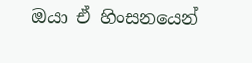ඔයා ඒ හිංසනයෙන්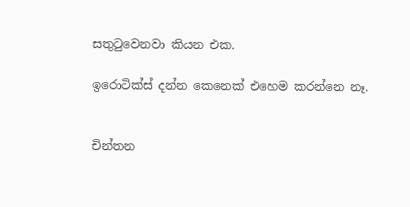සතුටුවෙනවා කියන එක.

ඉරොටික්ස් දන්න කෙනෙක් එහෙම කරන්නෙ නෑ.


චින්තන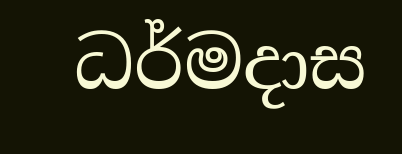ධර්මදාස